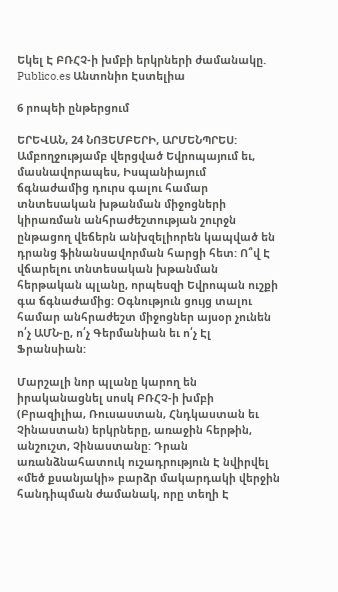Եկել Է ԲՌՀՉ-ի խմբի երկրների ժամանակը. Publico.es Անտոնիո Էստելիա

6 րոպեի ընթերցում

ԵՐԵՎԱՆ, 24 ՆՈՅԵՄԲԵՐԻ, ԱՐՄԵՆՊՐԵՍ: Ամբողջությամբ վերցված Եվրոպայում եւ, մասնավորապես, Իսպանիայում ճգնաժամից դուրս գալու համար տնտեսական խթանման միջոցների կիրառման անհրաժեշտության շուրջն ընթացող վեճերն անխզելիորեն կապված են դրանց ֆինանսավորման հարցի հետ: Ո՞վ Է վճարելու տնտեսական խթանման հերթական պլանը, որպեսզի Եվրոպան ուշքի գա ճգնաժամից: Օգնություն ցույց տալու համար անհրաժեշտ միջոցներ այսօր չունեն ո՛չ ԱՄՆ-ը, ո՛չ Գերմանիան եւ ո՛չ Էլ Ֆրանսիան:

Մարշալի նոր պլանը կարող են իրականացնել սոսկ ԲՌՀՉ-ի խմբի (Բրազիլիա, Ռուսաստան, Հնդկաստան եւ Չինաստան) երկրները, առաջին հերթին, անշուշտ, Չինաստանը: Դրան առանձնահատուկ ուշադրություն Է նվիրվել «մեծ քսանյակի» բարձր մակարդակի վերջին հանդիպման ժամանակ, որը տեղի Է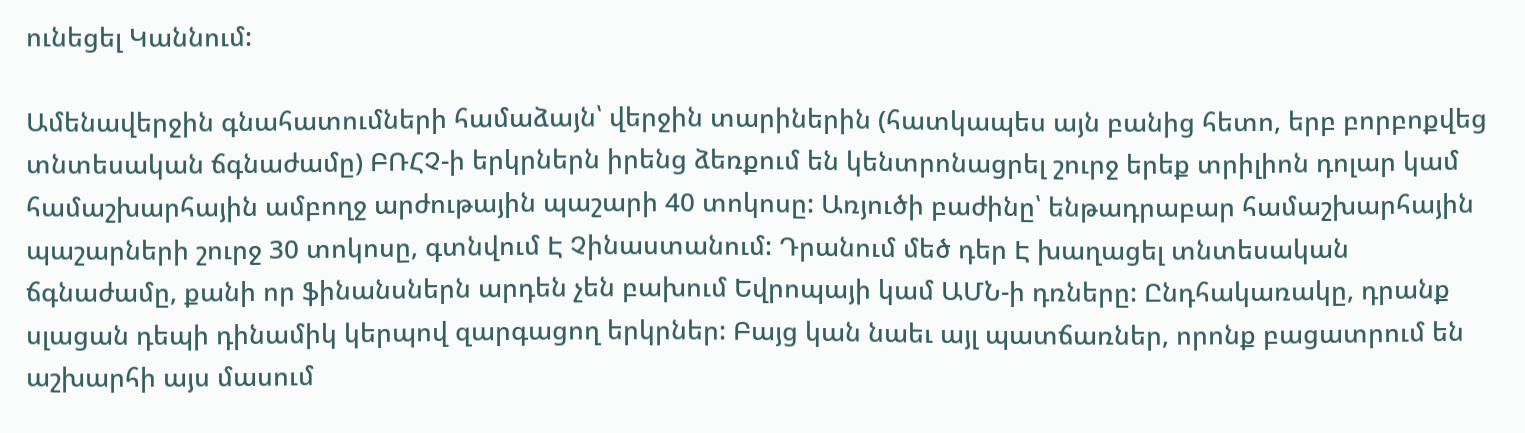ունեցել Կաննում:

Ամենավերջին գնահատումների համաձայն՝ վերջին տարիներին (հատկապես այն բանից հետո, երբ բորբոքվեց տնտեսական ճգնաժամը) ԲՌՀՉ-ի երկրներն իրենց ձեռքում են կենտրոնացրել շուրջ երեք տրիլիոն դոլար կամ համաշխարհային ամբողջ արժութային պաշարի 40 տոկոսը: Առյուծի բաժինը՝ ենթադրաբար համաշխարհային պաշարների շուրջ 30 տոկոսը, գտնվում Է Չինաստանում: Դրանում մեծ դեր Է խաղացել տնտեսական ճգնաժամը, քանի որ ֆինանսներն արդեն չեն բախում Եվրոպայի կամ ԱՄՆ-ի դռները: Ընդհակառակը, դրանք սլացան դեպի դինամիկ կերպով զարգացող երկրներ: Բայց կան նաեւ այլ պատճառներ, որոնք բացատրում են աշխարհի այս մասում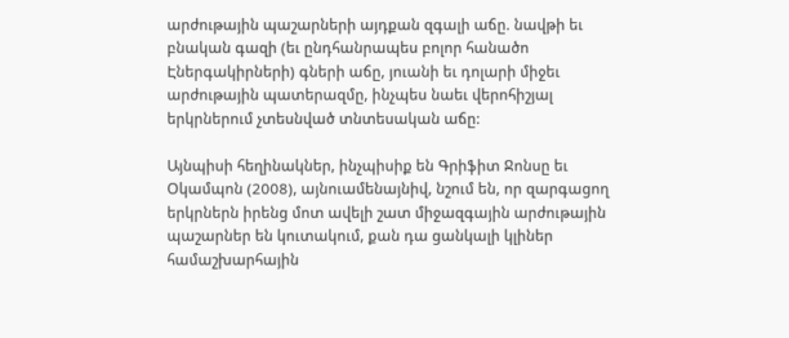արժութային պաշարների այդքան զգալի աճը. նավթի եւ բնական գազի (եւ ընդհանրապես բոլոր հանածո Էներգակիրների) գների աճը, յուանի եւ դոլարի միջեւ արժութային պատերազմը, ինչպես նաեւ վերոհիշյալ երկրներում չտեսնված տնտեսական աճը:

Այնպիսի հեղինակներ, ինչպիսիք են Գրիֆիտ Ջոնսը եւ Օկամպոն (2008), այնուամենայնիվ, նշում են, որ զարգացող երկրներն իրենց մոտ ավելի շատ միջազգային արժութային պաշարներ են կուտակում, քան դա ցանկալի կլիներ համաշխարհային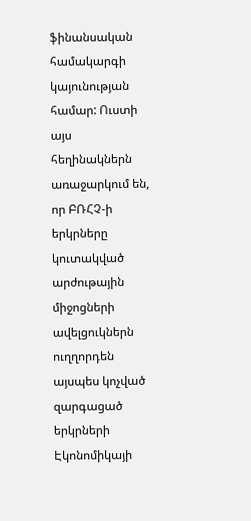ֆինանսական համակարգի կայունության համար: Ուստի այս հեղինակներն առաջարկում են, որ ԲՌՀՉ-ի երկրները կուտակված արժութային միջոցների ավելցուկներն ուղղորդեն այսպես կոչված զարգացած երկրների Էկոնոմիկայի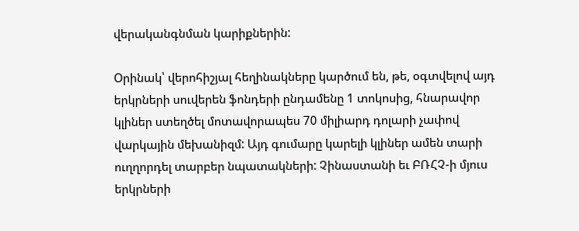վերականգնման կարիքներին:

Օրինակ՝ վերոհիշյալ հեղինակները կարծում են, թե, օգտվելով այդ երկրների սուվերեն ֆոնդերի ընդամենը 1 տոկոսից, հնարավոր կլիներ ստեղծել մոտավորապես 70 միլիարդ դոլարի չափով վարկային մեխանիզմ: Այդ գումարը կարելի կլիներ ամեն տարի ուղղորդել տարբեր նպատակների: Չինաստանի եւ ԲՌՀՉ-ի մյուս երկրների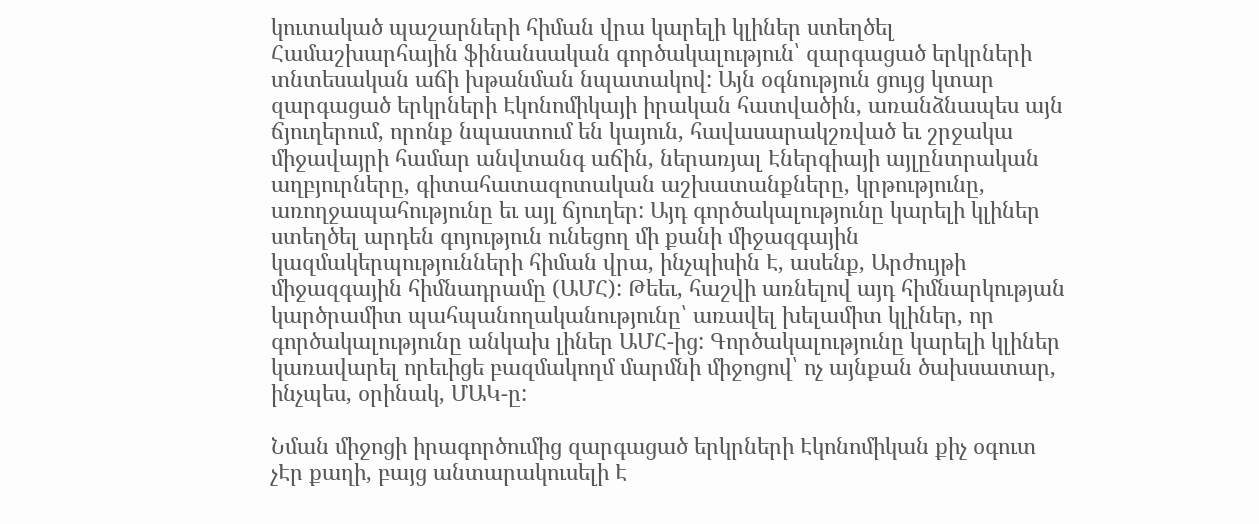կուտակած պաշարների հիման վրա կարելի կլիներ ստեղծել Համաշխարհային ֆինանսական գործակալություն՝ զարգացած երկրների տնտեսական աճի խթանման նպատակով: Այն օգնություն ցույց կտար զարգացած երկրների Էկոնոմիկայի իրական հատվածին, առանձնապես այն ճյուղերում, որոնք նպաստում են կայուն, հավասարակշռված եւ շրջակա միջավայրի համար անվտանգ աճին, ներառյալ Էներգիայի այլընտրական աղբյուրները, գիտահատազոտական աշխատանքները, կրթությունը, առողջապահությունը եւ այլ ճյուղեր: Այդ գործակալությունը կարելի կլիներ ստեղծել արդեն գոյություն ունեցող մի քանի միջազգային կազմակերպությունների հիման վրա, ինչպիսին Է, ասենք, Արժույթի միջազգային հիմնադրամը (ԱՄՀ): Թեեւ, հաշվի առնելով այդ հիմնարկության կարծրամիտ պահպանողականությունը՝ առավել խելամիտ կլիներ, որ գործակալությունը անկախ լիներ ԱՄՀ-ից: Գործակալությունը կարելի կլիներ կառավարել որեւիցե բազմակողմ մարմնի միջոցով՝ ոչ այնքան ծախսատար, ինչպես, օրինակ, ՄԱԿ-ը:

Նման միջոցի իրագործումից զարգացած երկրների Էկոնոմիկան քիչ օգուտ չԷր քաղի, բայց անտարակուսելի Է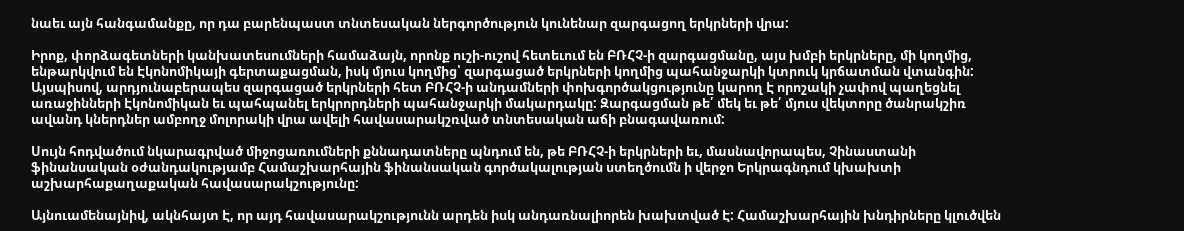նաեւ այն հանգամանքը, որ դա բարենպաստ տնտեսական ներգործություն կունենար զարգացող երկրների վրա:

Իրոք, փորձագետների կանխատեսումների համաձայն, որոնք ուշի-ուշով հետեւում են ԲՌՀՉ-ի զարգացմանը, այս խմբի երկրները, մի կողմից, ենթարկվում են Էկոնոմիկայի գերտաքացման, իսկ մյուս կողմից՝ զարգացած երկրների կողմից պահանջարկի կտրուկ կրճատման վտանգին: Այսպիսով, արդյունաբերապես զարգացած երկրների հետ ԲՌՀՉ-ի անդամների փոխգործակցությունը կարող Է որոշակի չափով պաղեցնել առաջինների Էկոնոմիկան եւ պահպանել երկրորդների պահանջարկի մակարդակը: Զարգացման թե՛ մեկ եւ թե՛ մյուս վեկտորը ծանրակշիռ ավանդ կներդներ ամբողջ մոլորակի վրա ավելի հավասարակշռված տնտեսական աճի բնագավառում:

Սույն հոդվածում նկարագրված միջոցառումների քննադատները պնդում են, թե ԲՌՀՉ-ի երկրների եւ, մասնավորապես, Չինաստանի ֆինանսական օժանդակությամբ Համաշխարհային ֆինանսական գործակալության ստեղծումն ի վերջո Երկրագնդում կխախտի աշխարհաքաղաքական հավասարակշությունը:

Այնուամենայնիվ, ակնհայտ Է, որ այդ հավասարակշությունն արդեն իսկ անդառնալիորեն խախտված Է: Համաշխարհային խնդիրները կլուծվեն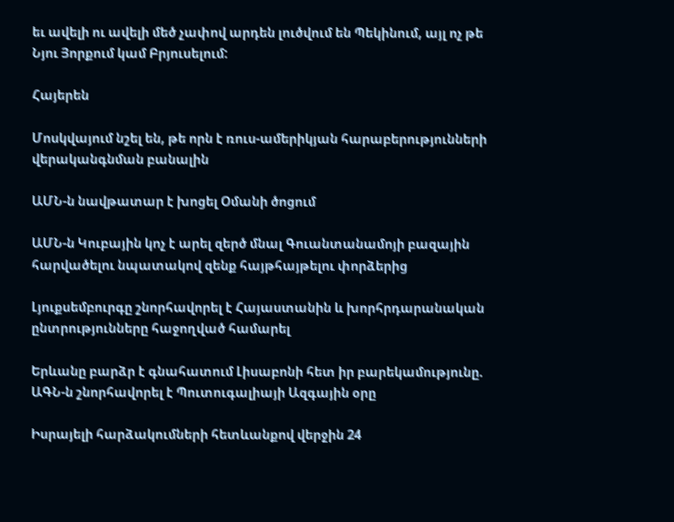եւ ավելի ու ավելի մեծ չափով արդեն լուծվում են Պեկինում, այլ ոչ թե Նյու Յորքում կամ Բրյուսելում:

Հայերեն

Մոսկվայում նշել են, թե որն է ռուս-ամերիկյան հարաբերությունների վերականգնման բանալին

ԱՄՆ-ն նավթատար է խոցել Օմանի ծոցում

ԱՄՆ-ն Կուբային կոչ է արել զերծ մնալ Գուանտանամոյի բազային հարվածելու նպատակով զենք հայթհայթելու փորձերից

Լյուքսեմբուրգը շնորհավորել է Հայաստանին և խորհրդարանական ընտրությունները հաջողված համարել

Երևանը բարձր է գնահատում Լիսաբոնի հետ իր բարեկամությունը. ԱԳՆ-ն շնորհավորել է Պուտուգալիայի Ազգային օրը

Իսրայելի հարձակումների հետևանքով վերջին 24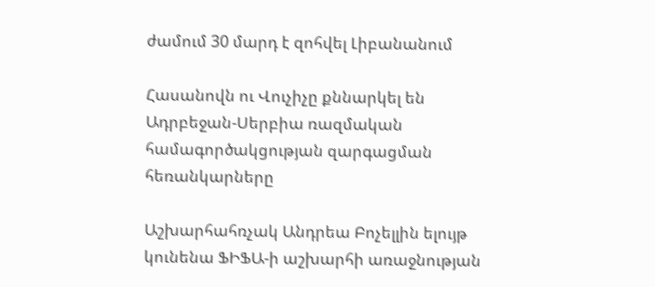ժամում 30 մարդ է զոհվել Լիբանանում

Հասանովն ու Վուչիչը քննարկել են Ադրբեջան-Սերբիա ռազմական համագործակցության զարգացման հեռանկարները

Աշխարհահռչակ Անդրեա Բոչելլին ելույթ կունենա ՖԻՖԱ-ի աշխարհի առաջնության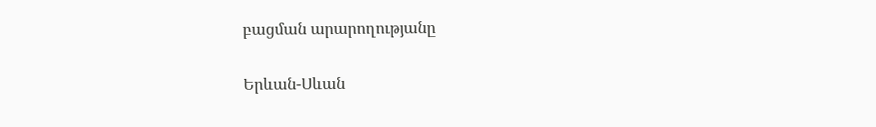բացման արարողությանը

Երևան-Սևան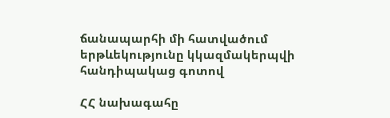ճանապարհի մի հատվածում երթևեկությունը կկազմակերպվի հանդիպակաց գոտով

ՀՀ նախագահը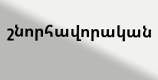շնորհավորական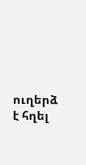ուղերձ է հղել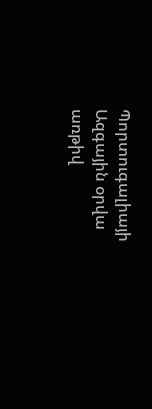Պորտուգալիայի Ազգային օրվա առթիվ